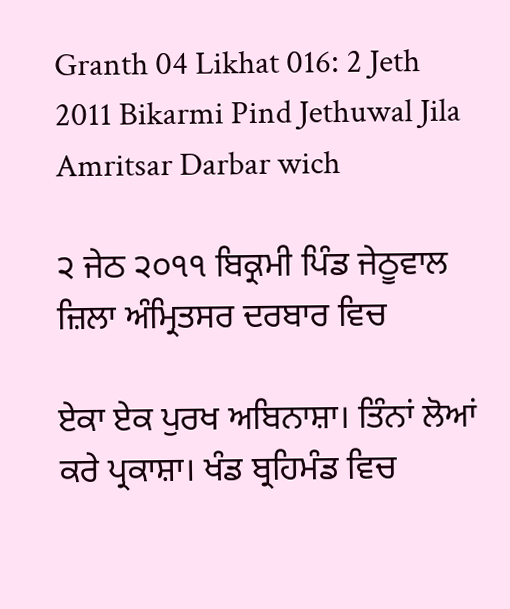Granth 04 Likhat 016: 2 Jeth 2011 Bikarmi Pind Jethuwal Jila Amritsar Darbar wich

੨ ਜੇਠ ੨੦੧੧ ਬਿਕ੍ਰਮੀ ਪਿੰਡ ਜੇਠੂਵਾਲ ਜ਼ਿਲਾ ਅੰਮ੍ਰਿਤਸਰ ਦਰਬਾਰ ਵਿਚ

ਏਕਾ ਏਕ ਪੁਰਖ ਅਬਿਨਾਸ਼ਾ। ਤਿੰਨਾਂ ਲੋਆਂ ਕਰੇ ਪ੍ਰਕਾਸ਼ਾ। ਖੰਡ ਬ੍ਰਹਿਮੰਡ ਵਿਚ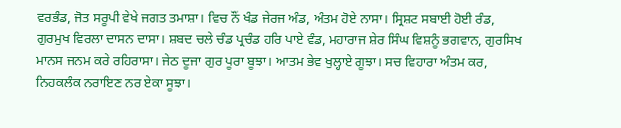ਵਰਭੰਡ, ਜੋਤ ਸਰੂਪੀ ਵੇਖੇ ਜਗਤ ਤਮਾਸ਼ਾ। ਵਿਚ ਨੌਂ ਖੰਡ ਜੇਰਜ ਅੰਡ, ਅੰਤਮ ਹੋਏ ਨਾਸਾ। ਸ੍ਰਿਸ਼ਟ ਸਬਾਈ ਹੋਈ ਰੰਡ, ਗੁਰਮੁਖ ਵਿਰਲਾ ਦਾਸਨ ਦਾਸਾ। ਸ਼ਬਦ ਚਲੇ ਚੰਡ ਪ੍ਰਚੰਡ ਹਰਿ ਪਾਏ ਵੰਡ, ਮਹਾਰਾਜ ਸ਼ੇਰ ਸਿੰਘ ਵਿਸ਼ਨੂੰ ਭਗਵਾਨ, ਗੁਰਸਿਖ ਮਾਨਸ ਜਨਮ ਕਰੇ ਰਹਿਰਾਸਾ। ਜੇਠ ਦੂਜਾ ਗੁਰ ਪੂਰਾ ਬੂਝਾ। ਆਤਮ ਭੇਵ ਖੁਲ੍ਹਾਏ ਗੂਝਾ। ਸਚ ਵਿਹਾਰਾ ਅੰਤਮ ਕਰ, ਨਿਹਕਲੰਕ ਨਰਾਇਣ ਨਰ ਏਕਾ ਸੂਝਾ।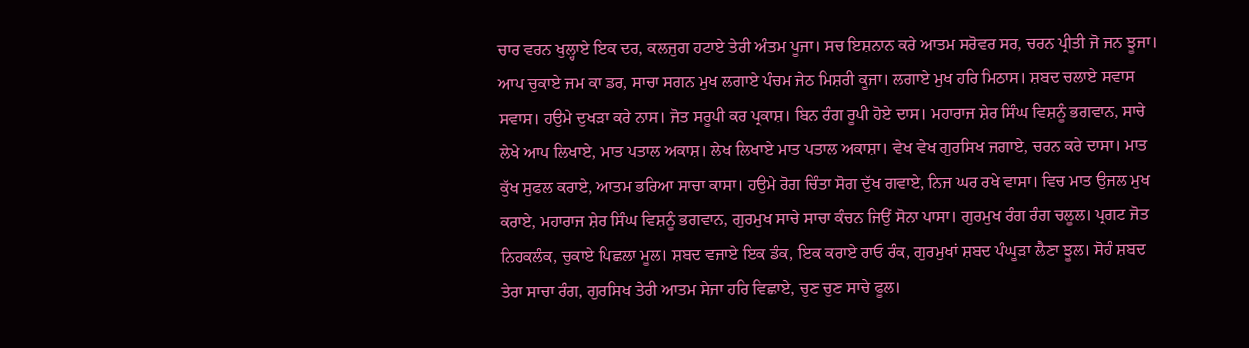ਚਾਰ ਵਰਨ ਖੁਲ੍ਹਾਏ ਇਕ ਦਰ, ਕਲਜੁਗ ਹਟਾਏ ਤੇਰੀ ਅੰਤਮ ਪੂਜਾ। ਸਚ ਇਸ਼ਨਾਨ ਕਰੇ ਆਤਮ ਸਰੋਵਰ ਸਰ, ਚਰਨ ਪ੍ਰੀਤੀ ਜੋ ਜਨ ਝੂਜਾ। ਆਪ ਚੁਕਾਏ ਜਮ ਕਾ ਡਰ, ਸਾਚਾ ਸਗਨ ਮੁਖ ਲਗਾਏ ਪੰਚਮ ਜੇਠ ਮਿਸ਼ਰੀ ਕੂਜਾ। ਲਗਾਏ ਮੁਖ ਹਰਿ ਮਿਠਾਸ। ਸ਼ਬਦ ਚਲਾਏ ਸਵਾਸ ਸਵਾਸ। ਹਉਮੇ ਦੁਖੜਾ ਕਰੇ ਨਾਸ। ਜੋਤ ਸਰੂਪੀ ਕਰ ਪ੍ਰਕਾਸ਼। ਬਿਨ ਰੰਗ ਰੂਪੀ ਹੋਏ ਦਾਸ। ਮਹਾਰਾਜ ਸ਼ੇਰ ਸਿੰਘ ਵਿਸ਼ਨੂੰ ਭਗਵਾਨ, ਸਾਚੇ ਲੇਖੇ ਆਪ ਲਿਖਾਏ, ਮਾਤ ਪਤਾਲ ਅਕਾਸ਼। ਲੇਖ ਲਿਖਾਏ ਮਾਤ ਪਤਾਲ ਅਕਾਸ਼ਾ। ਵੇਖ ਵੇਖ ਗੁਰਸਿਖ ਜਗਾਏ, ਚਰਨ ਕਰੇ ਦਾਸਾ। ਮਾਤ ਕੁੱਖ ਸੁਫਲ ਕਰਾਏ, ਆਤਮ ਭਰਿਆ ਸਾਚਾ ਕਾਸਾ। ਹਉਮੇ ਰੋਗ ਚਿੰਤਾ ਸੋਗ ਦੁੱਖ ਗਵਾਏ, ਨਿਜ ਘਰ ਰਖੇ ਵਾਸਾ। ਵਿਚ ਮਾਤ ਉਜਲ ਮੁਖ ਕਰਾਏ, ਮਹਾਰਾਜ ਸ਼ੇਰ ਸਿੰਘ ਵਿਸ਼ਨੂੰ ਭਗਵਾਨ, ਗੁਰਮੁਖ ਸਾਚੇ ਸਾਚਾ ਕੰਚਨ ਜਿਉਂ ਸੋਨਾ ਪਾਸਾ। ਗੁਰਮੁਖ ਰੰਗ ਰੰਗ ਚਲੂਲ। ਪ੍ਰਗਟ ਜੋਤ ਨਿਹਕਲੰਕ, ਚੁਕਾਏ ਪਿਛਲਾ ਮੂਲ। ਸ਼ਬਦ ਵਜਾਏ ਇਕ ਡੰਕ, ਇਕ ਕਰਾਏ ਰਾਓ ਰੰਕ, ਗੁਰਮੁਖਾਂ ਸ਼ਬਦ ਪੰਘੂੜਾ ਲੈਣਾ ਝੂਲ। ਸੋਹੰ ਸ਼ਬਦ ਤੇਰਾ ਸਾਚਾ ਰੰਗ, ਗੁਰਸਿਖ ਤੇਰੀ ਆਤਮ ਸੇਜਾ ਹਰਿ ਵਿਛਾਏ, ਚੁਣ ਚੁਣ ਸਾਚੇ ਫੂਲ।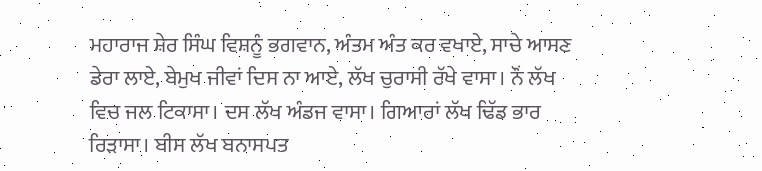ਮਹਾਰਾਜ ਸ਼ੇਰ ਸਿੰਘ ਵਿਸ਼ਨੂੰ ਭਗਵਾਨ, ਅੰਤਮ ਅੰਤ ਕਰ ਵਖਾਏ, ਸਾਚੇ ਆਸਣ ਡੇਰਾ ਲਾਏ, ਬੇਮੁਖ ਜੀਵਾਂ ਦਿਸ ਨਾ ਆਏ, ਲੱਖ ਚੁਰਾਸੀ ਰੱਖੇ ਵਾਸਾ। ਨੌਂ ਲੱਖ ਵਿਚ ਜਲ ਟਿਕਾਸਾ। ਦਸ ਲੱਖ ਅੰਡਜ ਵਾਸਾ। ਗਿਆਰਾਂ ਲੱਖ ਢਿੱਡ ਭਾਰ ਰਿੜਾਸਾ। ਬੀਸ ਲੱਖ ਬਨਾਸਪਤ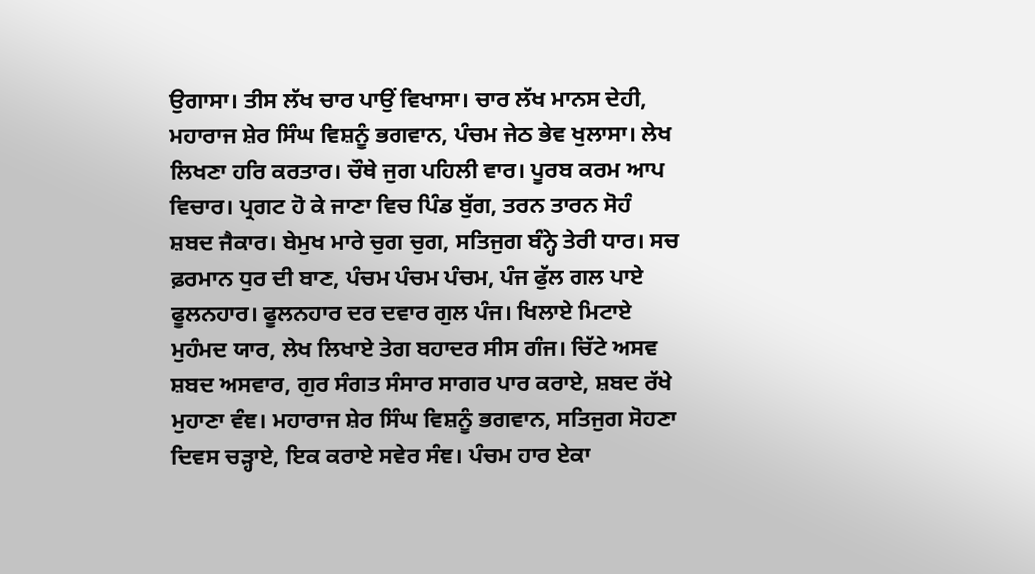ਉਗਾਸਾ। ਤੀਸ ਲੱਖ ਚਾਰ ਪਾਉਂ ਵਿਖਾਸਾ। ਚਾਰ ਲੱਖ ਮਾਨਸ ਦੇਹੀ, ਮਹਾਰਾਜ ਸ਼ੇਰ ਸਿੰਘ ਵਿਸ਼ਨੂੰ ਭਗਵਾਨ, ਪੰਚਮ ਜੇਠ ਭੇਵ ਖੁਲਾਸਾ। ਲੇਖ ਲਿਖਣਾ ਹਰਿ ਕਰਤਾਰ। ਚੌਥੇ ਜੁਗ ਪਹਿਲੀ ਵਾਰ। ਪੂਰਬ ਕਰਮ ਆਪ ਵਿਚਾਰ। ਪ੍ਰਗਟ ਹੋ ਕੇ ਜਾਣਾ ਵਿਚ ਪਿੰਡ ਬੁੱਗ, ਤਰਨ ਤਾਰਨ ਸੋਹੰ ਸ਼ਬਦ ਜੈਕਾਰ। ਬੇਮੁਖ ਮਾਰੇ ਚੁਗ ਚੁਗ, ਸਤਿਜੁਗ ਬੰਨ੍ਹੇ ਤੇਰੀ ਧਾਰ। ਸਚ ਫ਼ਰਮਾਨ ਧੁਰ ਦੀ ਬਾਣ, ਪੰਚਮ ਪੰਚਮ ਪੰਚਮ, ਪੰਜ ਫੁੱਲ ਗਲ ਪਾਏ ਫੂਲਨਹਾਰ। ਫੂਲਨਹਾਰ ਦਰ ਦਵਾਰ ਗੁਲ ਪੰਜ। ਖਿਲਾਏ ਮਿਟਾਏ ਮੁਹੰਮਦ ਯਾਰ, ਲੇਖ ਲਿਖਾਏ ਤੇਗ ਬਹਾਦਰ ਸੀਸ ਗੰਜ। ਚਿੱਟੇ ਅਸਵ ਸ਼ਬਦ ਅਸਵਾਰ, ਗੁਰ ਸੰਗਤ ਸੰਸਾਰ ਸਾਗਰ ਪਾਰ ਕਰਾਏ, ਸ਼ਬਦ ਰੱਖੇ ਮੁਹਾਣਾ ਵੰਞ। ਮਹਾਰਾਜ ਸ਼ੇਰ ਸਿੰਘ ਵਿਸ਼ਨੂੰ ਭਗਵਾਨ, ਸਤਿਜੁਗ ਸੋਹਣਾ ਦਿਵਸ ਚੜ੍ਹਾਏ, ਇਕ ਕਰਾਏ ਸਵੇਰ ਸੰਞ। ਪੰਚਮ ਹਾਰ ਏਕਾ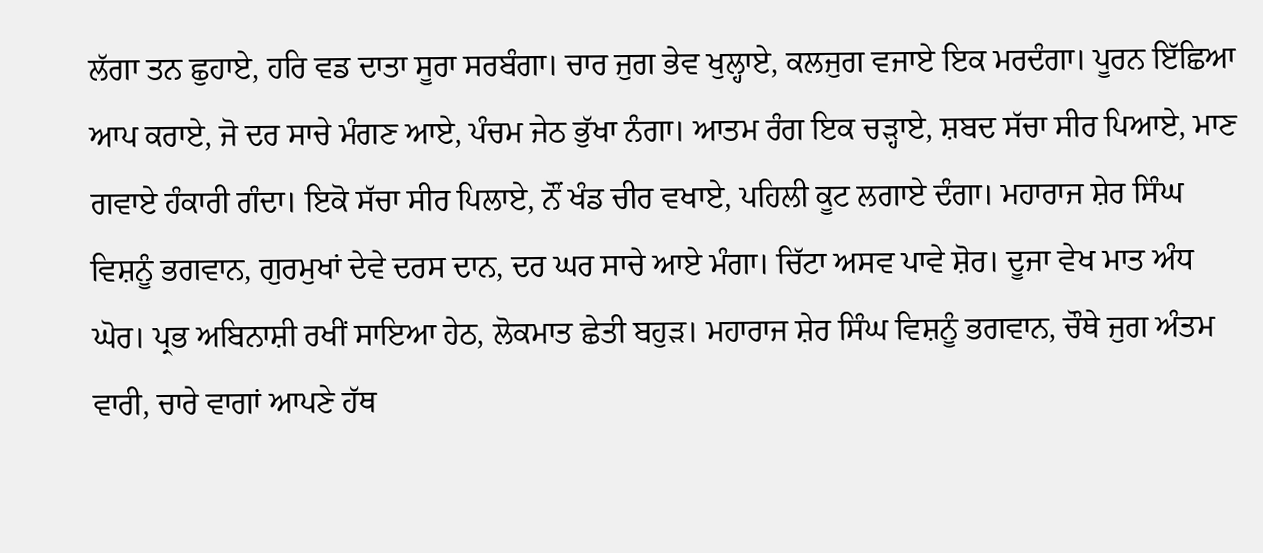ਲੱਗਾ ਤਨ ਛੁਹਾਏ, ਹਰਿ ਵਡ ਦਾਤਾ ਸੂਰਾ ਸਰਬੰਗਾ। ਚਾਰ ਜੁਗ ਭੇਵ ਖੁਲ੍ਹਾਏ, ਕਲਜੁਗ ਵਜਾਏ ਇਕ ਮਰਦੰਗਾ। ਪੂਰਨ ਇੱਛਿਆ ਆਪ ਕਰਾਏ, ਜੋ ਦਰ ਸਾਚੇ ਮੰਗਣ ਆਏ, ਪੰਚਮ ਜੇਠ ਭੁੱਖਾ ਨੰਗਾ। ਆਤਮ ਰੰਗ ਇਕ ਚੜ੍ਹਾਏ, ਸ਼ਬਦ ਸੱਚਾ ਸੀਰ ਪਿਆਏ, ਮਾਣ ਗਵਾਏ ਹੰਕਾਰੀ ਗੰਦਾ। ਇਕੋ ਸੱਚਾ ਸੀਰ ਪਿਲਾਏ, ਨੌਂ ਖੰਡ ਚੀਰ ਵਖਾਏ, ਪਹਿਲੀ ਕੂਟ ਲਗਾਏ ਦੰਗਾ। ਮਹਾਰਾਜ ਸ਼ੇਰ ਸਿੰਘ ਵਿਸ਼ਨੂੰ ਭਗਵਾਨ, ਗੁਰਮੁਖਾਂ ਦੇਵੇ ਦਰਸ ਦਾਨ, ਦਰ ਘਰ ਸਾਚੇ ਆਏ ਮੰਗਾ। ਚਿੱਟਾ ਅਸਵ ਪਾਵੇ ਸ਼ੋਰ। ਦੂਜਾ ਵੇਖ ਮਾਤ ਅੰਧ ਘੋਰ। ਪ੍ਰਭ ਅਬਿਨਾਸ਼ੀ ਰਖੀਂ ਸਾਇਆ ਹੇਠ, ਲੋਕਮਾਤ ਛੇਤੀ ਬਹੁੜ। ਮਹਾਰਾਜ ਸ਼ੇਰ ਸਿੰਘ ਵਿਸ਼ਨੂੰ ਭਗਵਾਨ, ਚੌਥੇ ਜੁਗ ਅੰਤਮ ਵਾਰੀ, ਚਾਰੇ ਵਾਗਾਂ ਆਪਣੇ ਹੱਥ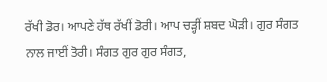ਰੱਖੀ ਡੋਰ। ਆਪਣੇ ਹੱਥ ਰੱਖੀਂ ਡੋਰੀ। ਆਪ ਚੜ੍ਹੀਂ ਸ਼ਬਦ ਘੋੜੀ। ਗੁਰ ਸੰਗਤ ਨਾਲ ਜਾਈਂ ਤੋਰੀ। ਸੰਗਤ ਗੁਰ ਗੁਰ ਸੰਗਤ,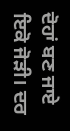ਦੋਹਾਂ ਬਣ ਜਾਏ ਇਕੋ ਜੋੜੀ। ਦਰ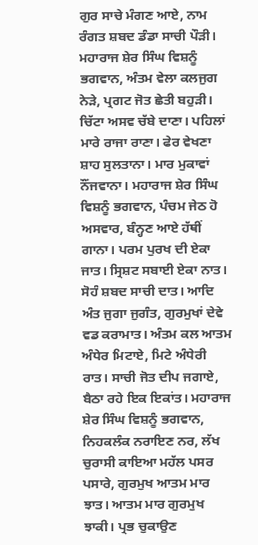ਗੁਰ ਸਾਚੇ ਮੰਗਣ ਆਏ, ਨਾਮ ਰੰਗਤ ਸ਼ਬਦ ਡੰਡਾ ਸਾਚੀ ਪੌੜੀ। ਮਹਾਰਾਜ ਸ਼ੇਰ ਸਿੰਘ ਵਿਸ਼ਨੂੰ ਭਗਵਾਨ, ਅੰਤਮ ਵੇਲਾ ਕਲਜੁਗ ਨੇੜੇ, ਪ੍ਰਗਟ ਜੋਤ ਛੇਤੀ ਬਹੁੜੀ। ਚਿੱਟਾ ਅਸਵ ਚੱਬੇ ਦਾਣਾ। ਪਹਿਲਾਂ ਮਾਰੇ ਰਾਜਾ ਰਾਣਾ। ਫੇਰ ਵੇਖਣਾ ਸ਼ਾਹ ਸੁਲਤਾਨਾ। ਮਾਰ ਮੁਕਾਵਾਂ ਨੌਂਜਵਾਨਾ। ਮਹਾਰਾਜ ਸ਼ੇਰ ਸਿੰਘ ਵਿਸ਼ਨੂੰ ਭਗਵਾਨ, ਪੰਚਮ ਜੇਠ ਹੋ ਅਸਵਾਰ, ਬੰਨ੍ਹਣ ਆਏ ਹੱਥੀਂ ਗਾਨਾ। ਪਰਮ ਪੁਰਖ ਦੀ ਏਕਾ ਜਾਤ। ਸ੍ਰਿਸ਼ਟ ਸਬਾਈ ਏਕਾ ਨਾਤ। ਸੋਹੰ ਸ਼ਬਦ ਸਾਚੀ ਦਾਤ। ਆਦਿ ਅੰਤ ਜੁਗਾ ਜੁਗੰਤ, ਗੁਰਮੁਖਾਂ ਦੇਵੇ ਵਡ ਕਰਾਮਾਤ। ਅੰਤਮ ਕਲ ਆਤਮ ਅੰਧੇਰ ਮਿਟਾਏ, ਮਿਟੇ ਅੰਧੇਰੀ ਰਾਤ। ਸਾਚੀ ਜੋਤ ਦੀਪ ਜਗਾਏ, ਬੈਠਾ ਰਹੇ ਇਕ ਇਕਾਂਤ। ਮਹਾਰਾਜ ਸ਼ੇਰ ਸਿੰਘ ਵਿਸ਼ਨੂੰ ਭਗਵਾਨ, ਨਿਹਕਲੰਕ ਨਰਾਇਣ ਨਰ, ਲੱਖ ਚੁਰਾਸੀ ਕਾਇਆ ਮਹੱਲ ਪਸਰ ਪਸਾਰੇ, ਗੁਰਮੁਖ ਆਤਮ ਮਾਰ ਝਾਤ। ਆਤਮ ਮਾਰ ਗੁਰਮੁਖ ਝਾਕੀ। ਪ੍ਰਭ ਚੁਕਾਉਣ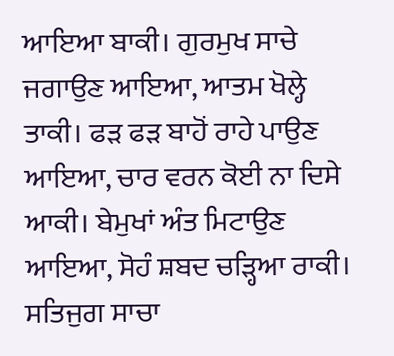ਆਇਆ ਬਾਕੀ। ਗੁਰਮੁਖ ਸਾਚੇ ਜਗਾਉਣ ਆਇਆ, ਆਤਮ ਖੋਲ੍ਹੇ ਤਾਕੀ। ਫੜ ਫੜ ਬਾਹੋਂ ਰਾਹੇ ਪਾਉਣ ਆਇਆ, ਚਾਰ ਵਰਨ ਕੋਈ ਨਾ ਦਿਸੇ ਆਕੀ। ਬੇਮੁਖਾਂ ਅੰਤ ਮਿਟਾਉਣ ਆਇਆ, ਸੋਹੰ ਸ਼ਬਦ ਚੜ੍ਹਿਆ ਰਾਕੀ। ਸਤਿਜੁਗ ਸਾਚਾ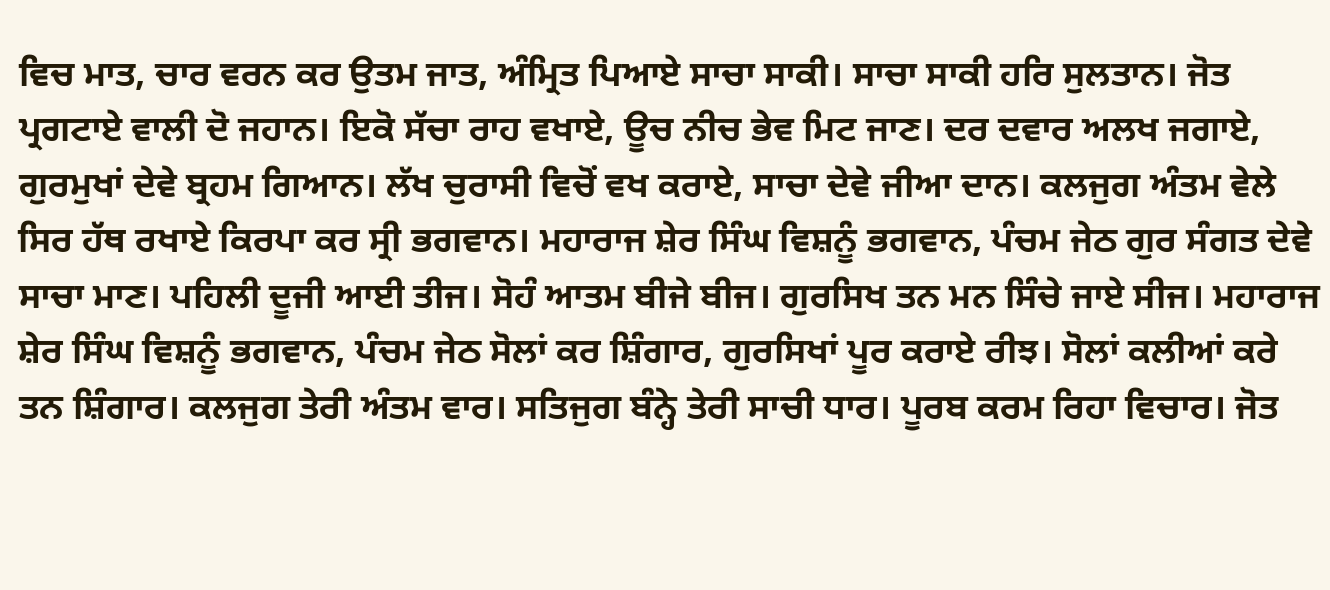ਵਿਚ ਮਾਤ, ਚਾਰ ਵਰਨ ਕਰ ਉਤਮ ਜਾਤ, ਅੰਮ੍ਰਿਤ ਪਿਆਏ ਸਾਚਾ ਸਾਕੀ। ਸਾਚਾ ਸਾਕੀ ਹਰਿ ਸੁਲਤਾਨ। ਜੋਤ ਪ੍ਰਗਟਾਏ ਵਾਲੀ ਦੋ ਜਹਾਨ। ਇਕੋ ਸੱਚਾ ਰਾਹ ਵਖਾਏ, ਊਚ ਨੀਚ ਭੇਵ ਮਿਟ ਜਾਣ। ਦਰ ਦਵਾਰ ਅਲਖ ਜਗਾਏ, ਗੁਰਮੁਖਾਂ ਦੇਵੇ ਬ੍ਰਹਮ ਗਿਆਨ। ਲੱਖ ਚੁਰਾਸੀ ਵਿਚੋਂ ਵਖ ਕਰਾਏ, ਸਾਚਾ ਦੇਵੇ ਜੀਆ ਦਾਨ। ਕਲਜੁਗ ਅੰਤਮ ਵੇਲੇ ਸਿਰ ਹੱਥ ਰਖਾਏ ਕਿਰਪਾ ਕਰ ਸ੍ਰੀ ਭਗਵਾਨ। ਮਹਾਰਾਜ ਸ਼ੇਰ ਸਿੰਘ ਵਿਸ਼ਨੂੰ ਭਗਵਾਨ, ਪੰਚਮ ਜੇਠ ਗੁਰ ਸੰਗਤ ਦੇਵੇ ਸਾਚਾ ਮਾਣ। ਪਹਿਲੀ ਦੂਜੀ ਆਈ ਤੀਜ। ਸੋਹੰ ਆਤਮ ਬੀਜੇ ਬੀਜ। ਗੁਰਸਿਖ ਤਨ ਮਨ ਸਿੰਚੇ ਜਾਏ ਸੀਜ। ਮਹਾਰਾਜ ਸ਼ੇਰ ਸਿੰਘ ਵਿਸ਼ਨੂੰ ਭਗਵਾਨ, ਪੰਚਮ ਜੇਠ ਸੋਲਾਂ ਕਰ ਸ਼ਿੰਗਾਰ, ਗੁਰਸਿਖਾਂ ਪੂਰ ਕਰਾਏ ਰੀਝ। ਸੋਲਾਂ ਕਲੀਆਂ ਕਰੇ ਤਨ ਸ਼ਿੰਗਾਰ। ਕਲਜੁਗ ਤੇਰੀ ਅੰਤਮ ਵਾਰ। ਸਤਿਜੁਗ ਬੰਨ੍ਹੇ ਤੇਰੀ ਸਾਚੀ ਧਾਰ। ਪੂਰਬ ਕਰਮ ਰਿਹਾ ਵਿਚਾਰ। ਜੋਤ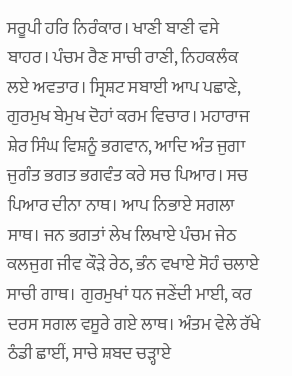ਸਰੂਪੀ ਹਰਿ ਨਿਰੰਕਾਰ। ਖਾਣੀ ਬਾਣੀ ਵਸੇ ਬਾਹਰ। ਪੰਚਮ ਰੈਣ ਸਾਚੀ ਰਾਣੀ, ਨਿਹਕਲੰਕ ਲਏ ਅਵਤਾਰ। ਸ੍ਰਿਸ਼ਟ ਸਬਾਈ ਆਪ ਪਛਾਣੇ, ਗੁਰਮੁਖ ਬੇਮੁਖ ਦੋਹਾਂ ਕਰਮ ਵਿਚਾਰ। ਮਹਾਰਾਜ ਸ਼ੇਰ ਸਿੰਘ ਵਿਸ਼ਨੂੰ ਭਗਵਾਨ, ਆਦਿ ਅੰਤ ਜੁਗਾ ਜੁਗੰਤ ਭਗਤ ਭਗਵੰਤ ਕਰੇ ਸਚ ਪਿਆਰ। ਸਚ ਪਿਆਰ ਦੀਨਾ ਨਾਥ। ਆਪ ਨਿਭਾਏ ਸਗਲਾ ਸਾਥ। ਜਨ ਭਗਤਾਂ ਲੇਖ ਲਿਖਾਏ ਪੰਚਮ ਜੇਠ ਕਲਜੁਗ ਜੀਵ ਕੌੜੇ ਰੇਠ, ਭੰਨ ਵਖਾਏ ਸੋਹੰ ਚਲਾਏ ਸਾਚੀ ਗਾਥ। ਗੁਰਮੁਖਾਂ ਧਨ ਜਣੇਂਦੀ ਮਾਈ, ਕਰ ਦਰਸ ਸਗਲ ਵਸੂਰੇ ਗਏ ਲਾਥ। ਅੰਤਮ ਵੇਲੇ ਰੱਖੇ ਠੰਡੀ ਛਾਈਂ, ਸਾਚੇ ਸ਼ਬਦ ਚੜ੍ਹਾਏ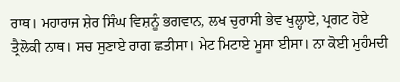ਰਾਥ। ਮਹਾਰਾਜ ਸ਼ੇਰ ਸਿੰਘ ਵਿਸ਼ਨੂੰ ਭਗਵਾਨ, ਲਖ ਚੁਰਾਸੀ ਭੇਵ ਖੁਲ੍ਹਾਏ, ਪ੍ਰਗਟ ਹੋਏ ਤ੍ਰੈਲੋਕੀ ਨਾਥ। ਸਚ ਸੁਣਾਏ ਰਾਗ ਛਤੀਸਾ। ਮੇਟ ਮਿਟਾਏ ਮੂਸਾ ਈਸਾ। ਨਾ ਕੋਈ ਮੁਹੰਮਦੀ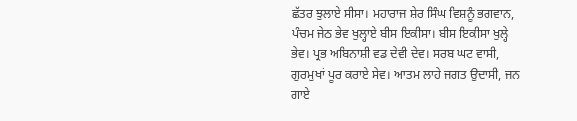ਛੱਤਰ ਝੁਲਾਏ ਸੀਸਾ। ਮਹਾਰਾਜ ਸ਼ੇਰ ਸਿੰਘ ਵਿਸ਼ਨੂੰ ਭਗਵਾਨ, ਪੰਚਮ ਜੇਠ ਭੇਵ ਖੁਲ੍ਹਾਏ ਬੀਸ ਇਕੀਸਾ। ਬੀਸ ਇਕੀਸਾ ਖੁਲ੍ਹੇ ਭੇਵ। ਪ੍ਰਭ ਅਬਿਨਾਸ਼ੀ ਵਡ ਦੇਵੀ ਦੇਵ। ਸਰਬ ਘਟ ਵਾਸੀ, ਗੁਰਮੁਖਾਂ ਪੂਰ ਕਰਾਏ ਸੇਵ। ਆਤਮ ਲਾਹੇ ਜਗਤ ਉਦਾਸੀ, ਜਨ ਗਾਏ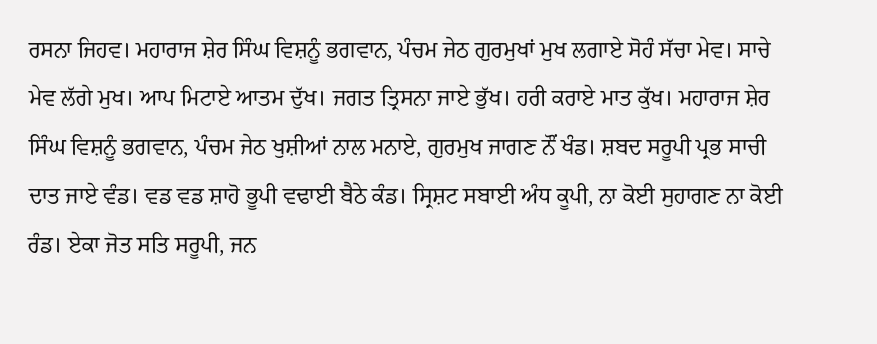ਰਸਨਾ ਜਿਹਵ। ਮਹਾਰਾਜ ਸ਼ੇਰ ਸਿੰਘ ਵਿਸ਼ਨੂੰ ਭਗਵਾਨ, ਪੰਚਮ ਜੇਠ ਗੁਰਮੁਖਾਂ ਮੁਖ ਲਗਾਏ ਸੋਹੰ ਸੱਚਾ ਮੇਵ। ਸਾਚੇ ਮੇਵ ਲੱਗੇ ਮੁਖ। ਆਪ ਮਿਟਾਏ ਆਤਮ ਦੁੱਖ। ਜਗਤ ਤ੍ਰਿਸਨਾ ਜਾਏ ਭੁੱਖ। ਹਰੀ ਕਰਾਏ ਮਾਤ ਕੁੱਖ। ਮਹਾਰਾਜ ਸ਼ੇਰ ਸਿੰਘ ਵਿਸ਼ਨੂੰ ਭਗਵਾਨ, ਪੰਚਮ ਜੇਠ ਖੁਸ਼ੀਆਂ ਨਾਲ ਮਨਾਏ, ਗੁਰਮੁਖ ਜਾਗਣ ਨੌਂ ਖੰਡ। ਸ਼ਬਦ ਸਰੂਪੀ ਪ੍ਰਭ ਸਾਚੀ ਦਾਤ ਜਾਏ ਵੰਡ। ਵਡ ਵਡ ਸ਼ਾਹੋ ਭੂਪੀ ਵਢਾਈ ਬੈਠੇ ਕੰਡ। ਸ੍ਰਿਸ਼ਟ ਸਬਾਈ ਅੰਧ ਕੂਪੀ, ਨਾ ਕੋਈ ਸੁਹਾਗਣ ਨਾ ਕੋਈ ਰੰਡ। ਏਕਾ ਜੋਤ ਸਤਿ ਸਰੂਪੀ, ਜਨ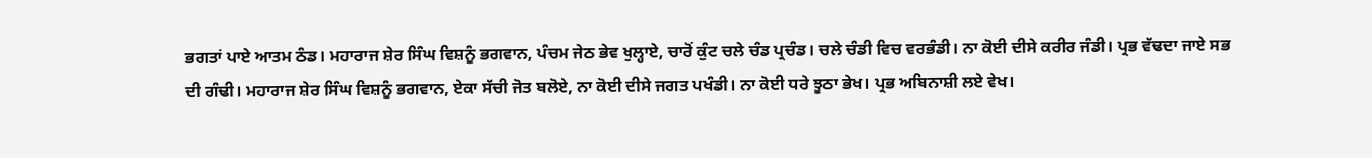ਭਗਤਾਂ ਪਾਏ ਆਤਮ ਠੰਡ। ਮਹਾਰਾਜ ਸ਼ੇਰ ਸਿੰਘ ਵਿਸ਼ਨੂੰ ਭਗਵਾਨ, ਪੰਚਮ ਜੇਠ ਭੇਵ ਖੁਲ੍ਹਾਏ, ਚਾਰੋਂ ਕੁੰਟ ਚਲੇ ਚੰਡ ਪ੍ਰਚੰਡ। ਚਲੇ ਚੰਡੀ ਵਿਚ ਵਰਭੰਡੀ। ਨਾ ਕੋਈ ਦੀਸੇ ਕਰੀਰ ਜੰਡੀ। ਪ੍ਰਭ ਵੱਢਦਾ ਜਾਏ ਸਭ ਦੀ ਗੰਢੀ। ਮਹਾਰਾਜ ਸ਼ੇਰ ਸਿੰਘ ਵਿਸ਼ਨੂੰ ਭਗਵਾਨ, ਏਕਾ ਸੱਚੀ ਜੋਤ ਬਲੋਏ, ਨਾ ਕੋਈ ਦੀਸੇ ਜਗਤ ਪਖੰਡੀ। ਨਾ ਕੋਈ ਧਰੇ ਝੂਠਾ ਭੇਖ। ਪ੍ਰਭ ਅਬਿਨਾਸ਼ੀ ਲਏ ਵੇਖ।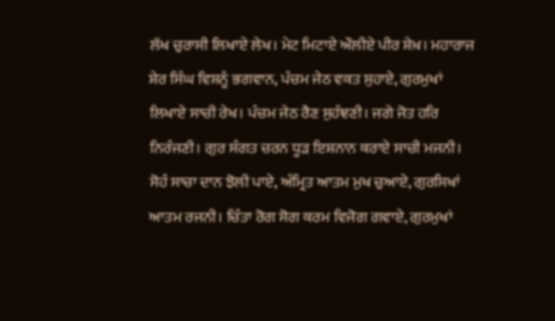ਲੱਖ ਚੁਰਾਸੀ ਲਿਖਾਏ ਲੇਖ। ਮੇਟ ਮਿਟਾਏ ਔਲੀਏ ਪੀਰ ਸ਼ੇਖ਼। ਮਹਾਰਾਜ ਸ਼ੇਰ ਸਿੰਘ ਵਿਸ਼ਨੂੰ ਭਗਵਾਨ, ਪੰਚਮ ਜੇਠ ਵਕਤ ਸੁਹਾਏ, ਗੁਰਮੁਖਾਂ ਲਿਖਾਏ ਸਾਚੀ ਰੇਖ। ਪੰਚਮ ਜੇਠ ਰੈਣ ਸੁਹੰਞਣੀ। ਜਗੇ ਜੋਤ ਹਰਿ ਨਿਰੰਜਣੀ। ਗੁਰ ਸੰਗਤ ਚਰਨ ਧੂੜ ਇਸ਼ਨਾਨ ਕਰਾਏ ਸਾਚੀ ਮਜਨੀ। ਸੋਹੰ ਸਾਚਾ ਦਾਨ ਝੋਲੀ ਪਾਏ, ਅੰਮ੍ਰਿਤ ਆਤਮ ਮੁਖ ਚੁਆਏ, ਗੁਰਸਿਖਾਂ ਆਤਮ ਰਜਨੀ। ਚਿੰਤਾ ਰੋਗ ਸੋਗ ਕਰਮ ਵਿਜੋਗ ਗਵਾਏ, ਗੁਰਮੁਖਾਂ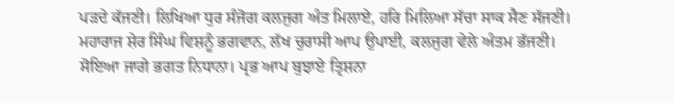ਪੜਦੇ ਕੱਜਣੀ। ਲਿਖਿਆ ਧੁਰ ਸੰਜੋਗ ਕਲਜੁਗ ਅੰਤ ਮਿਲਾਏ, ਹਰਿ ਮਿਲਿਆ ਸੱਚਾ ਸਾਕ ਸੈਣ ਸੱਜਣੀ। ਮਹਾਰਾਜ ਸ਼ੇਰ ਸਿੰਘ ਵਿਸ਼ਨੂੰ ਭਗਵਾਨ, ਲੱਖ ਚੁਰਾਸੀ ਆਪ ਉਪਾਈ, ਕਲਜੁਗ ਵੇਲੇ ਅੰਤਮ ਭੱਜਣੀ। ਸੋਇਆ ਜਾਗੇ ਭਗਤ ਨਿਧਾਨਾ। ਪ੍ਰਭ ਆਪ ਬੁਝਾਏ ਤ੍ਰਿਸ਼ਨਾ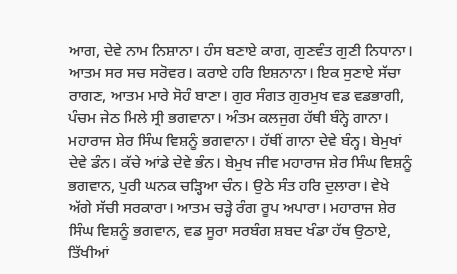ਆਗ, ਦੇਵੇ ਨਾਮ ਨਿਸ਼ਾਨਾ। ਹੰਸ ਬਣਾਏ ਕਾਗ, ਗੁਣਵੰਤ ਗੁਣੀ ਨਿਧਾਨਾ। ਆਤਮ ਸਰ ਸਚ ਸਰੋਵਰ। ਕਰਾਏ ਹਰਿ ਇਸ਼ਨਾਨਾ। ਇਕ ਸੁਣਾਏ ਸੱਚਾ ਰਾਗਣ, ਆਤਮ ਮਾਰੇ ਸੋਹੰ ਬਾਣਾ। ਗੁਰ ਸੰਗਤ ਗੁਰਮੁਖ ਵਡ ਵਡਭਾਗੀ, ਪੰਚਮ ਜੇਠ ਮਿਲੇ ਸ੍ਰੀ ਭਗਵਾਨਾ। ਅੰਤਮ ਕਲਜੁਗ ਹੱਥੀ ਬੰਨ੍ਹੇ ਗਾਨਾ। ਮਹਾਰਾਜ ਸ਼ੇਰ ਸਿੰਘ ਵਿਸ਼ਨੂੰ ਭਗਵਾਨਾ। ਹੱਥੀਂ ਗਾਨਾ ਦੇਵੇ ਬੰਨ੍ਹ। ਬੇਮੁਖਾਂ ਦੇਵੇ ਡੰਨ। ਕੱਚੇ ਆਂਡੇ ਦੇਵੇ ਭੰਨ। ਬੇਮੁਖ ਜੀਵ ਮਹਾਰਾਜ ਸ਼ੇਰ ਸਿੰਘ ਵਿਸ਼ਨੂੰ ਭਗਵਾਨ, ਪੁਰੀ ਘਨਕ ਚੜ੍ਹਿਆ ਚੰਨ। ਉਠੇ ਸੰਤ ਹਰਿ ਦੁਲਾਰਾ। ਵੇਖੇ ਅੱਗੇ ਸੱਚੀ ਸਰਕਾਰਾ। ਆਤਮ ਚੜ੍ਹੇ ਰੰਗ ਰੂਪ ਅਪਾਰਾ। ਮਹਾਰਾਜ ਸ਼ੇਰ ਸਿੰਘ ਵਿਸ਼ਨੂੰ ਭਗਵਾਨ, ਵਡ ਸੂਰਾ ਸਰਬੰਗ ਸ਼ਬਦ ਖੰਡਾ ਹੱਥ ਉਠਾਏ, ਤਿੱਖੀਆਂ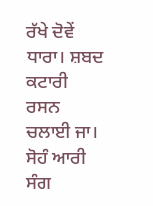ਰੱਖੇ ਦੋਵੇਂ ਧਾਰਾ। ਸ਼ਬਦ ਕਟਾਰੀ ਰਸਨ ਚਲਾਈ ਜਾ। ਸੋਹੰ ਆਰੀ ਸੰਗ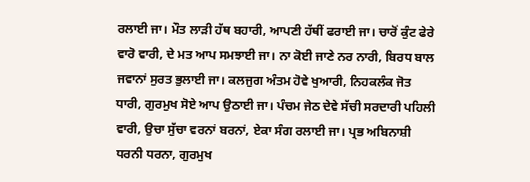ਰਲਾਈ ਜਾ। ਮੌਤ ਲਾੜੀ ਹੱਥ ਬਹਾਰੀ, ਆਪਣੀ ਹੱਥੀਂ ਫਰਾਈ ਜਾ। ਚਾਰੋਂ ਕੁੰਟ ਫੇਰੇ ਵਾਰੋ ਵਾਰੀ, ਦੇ ਮਤ ਆਪ ਸਮਝਾਈ ਜਾ। ਨਾ ਕੋਈ ਜਾਣੇ ਨਰ ਨਾਰੀ, ਬਿਰਧ ਬਾਲ ਜਵਾਨਾਂ ਸੁਰਤ ਭੁਲਾਈ ਜਾ। ਕਲਜੁਗ ਅੰਤਮ ਹੋਵੇ ਖੁਆਰੀ, ਨਿਹਕਲੰਕ ਜੋਤ ਧਾਰੀ, ਗੁਰਮੁਖ ਸੋਏ ਆਪ ਉਠਾਈ ਜਾ। ਪੰਚਮ ਜੇਠ ਦੇਵੇ ਸੱਚੀ ਸਰਦਾਰੀ ਪਹਿਲੀ ਵਾਰੀ, ਉਚਾ ਸੁੱਚਾ ਵਰਨਾਂ ਬਰਨਾਂ, ਏਕਾ ਸੰਗ ਰਲਾਈ ਜਾ। ਪ੍ਰਭ ਅਬਿਨਾਸ਼ੀ ਧਰਨੀ ਧਰਨਾ, ਗੁਰਮੁਖ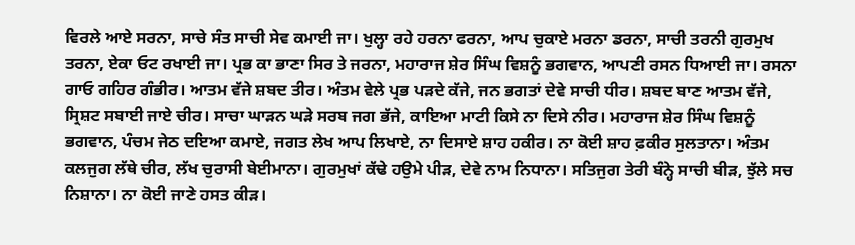ਵਿਰਲੇ ਆਏ ਸਰਨਾ, ਸਾਚੇ ਸੰਤ ਸਾਚੀ ਸੇਵ ਕਮਾਈ ਜਾ। ਖੁਲ੍ਹਾ ਰਹੇ ਹਰਨਾ ਫਰਨਾ, ਆਪ ਚੁਕਾਏ ਮਰਨਾ ਡਰਨਾ, ਸਾਚੀ ਤਰਨੀ ਗੁਰਮੁਖ ਤਰਨਾ, ਏਕਾ ਓਟ ਰਖਾਈ ਜਾ। ਪ੍ਰਭ ਕਾ ਭਾਣਾ ਸਿਰ ਤੇ ਜਰਨਾ, ਮਹਾਰਾਜ ਸ਼ੇਰ ਸਿੰਘ ਵਿਸ਼ਨੂੰ ਭਗਵਾਨ, ਆਪਣੀ ਰਸਨ ਧਿਆਈ ਜਾ। ਰਸਨਾ ਗਾਓ ਗਹਿਰ ਗੰਭੀਰ। ਆਤਮ ਵੱਜੇ ਸ਼ਬਦ ਤੀਰ। ਅੰਤਮ ਵੇਲੇ ਪ੍ਰਭ ਪੜਦੇ ਕੱਜੇ, ਜਨ ਭਗਤਾਂ ਦੇਵੇ ਸਾਚੀ ਧੀਰ। ਸ਼ਬਦ ਬਾਣ ਆਤਮ ਵੱਜੇ, ਸ੍ਰਿਸ਼ਟ ਸਬਾਈ ਜਾਏ ਚੀਰ। ਸਾਚਾ ਘਾੜਨ ਘੜੇ ਸਰਬ ਜਗ ਭੱਜੇ, ਕਾਇਆ ਮਾਟੀ ਕਿਸੇ ਨਾ ਦਿਸੇ ਨੀਰ। ਮਹਾਰਾਜ ਸ਼ੇਰ ਸਿੰਘ ਵਿਸ਼ਨੂੰ ਭਗਵਾਨ, ਪੰਚਮ ਜੇਠ ਦਇਆ ਕਮਾਏ, ਜਗਤ ਲੇਖ ਆਪ ਲਿਖਾਏ, ਨਾ ਦਿਸਾਏ ਸ਼ਾਹ ਹਕੀਰ। ਨਾ ਕੋਈ ਸ਼ਾਹ ਫ਼ਕੀਰ ਸੁਲਤਾਨਾ। ਅੰਤਮ ਕਲਜੁਗ ਲੱਥੇ ਚੀਰ, ਲੱਖ ਚੁਰਾਸੀ ਬੇਈਮਾਨਾ। ਗੁਰਮੁਖਾਂ ਕੱਢੇ ਹਉਮੇ ਪੀੜ, ਦੇਵੇ ਨਾਮ ਨਿਧਾਨਾ। ਸਤਿਜੁਗ ਤੇਰੀ ਬੰਨ੍ਹੇ ਸਾਚੀ ਬੀੜ, ਝੁੱਲੇ ਸਚ ਨਿਸ਼ਾਨਾ। ਨਾ ਕੋਈ ਜਾਣੇ ਹਸਤ ਕੀੜ।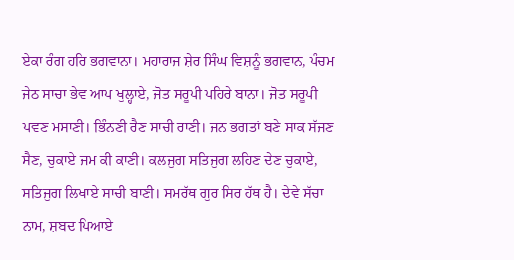ਏਕਾ ਰੰਗ ਹਰਿ ਭਗਵਾਨਾ। ਮਹਾਰਾਜ ਸ਼ੇਰ ਸਿੰਘ ਵਿਸ਼ਨੂੰ ਭਗਵਾਨ, ਪੰਚਮ ਜੇਠ ਸਾਚਾ ਭੇਵ ਆਪ ਖੁਲ੍ਹਾਏ, ਜੋਤ ਸਰੂਪੀ ਪਹਿਰੇ ਬਾਨਾ। ਜੋਤ ਸਰੂਪੀ ਪਵਣ ਮਸਾਣੀ। ਭਿੰਨਣੀ ਰੈਣ ਸਾਚੀ ਰਾਣੀ। ਜਨ ਭਗਤਾਂ ਬਣੇ ਸਾਕ ਸੱਜਣ ਸੈਣ, ਚੁਕਾਏ ਜਮ ਕੀ ਕਾਣੀ। ਕਲਜੁਗ ਸਤਿਜੁਗ ਲਹਿਣ ਦੇਣ ਚੁਕਾਏ, ਸਤਿਜੁਗ ਲਿਖਾਏ ਸਾਚੀ ਬਾਣੀ। ਸਮਰੱਥ ਗੁਰ ਸਿਰ ਹੱਥ ਹੈ। ਦੇਵੇ ਸੱਚਾ ਨਾਮ, ਸ਼ਬਦ ਪਿਆਏ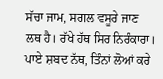ਸੱਚਾ ਜਾਮ, ਸਗਲ ਵਸੂਰੇ ਜਾਣ ਲਥ ਹੈ। ਰੱਖੇ ਹੱਥ ਸਿਰ ਨਿਰੰਕਾਰਾ। ਪਾਏ ਸ਼ਬਦ ਨੱਥ, ਤਿੰਨਾਂ ਲੋਆਂ ਕਰੇ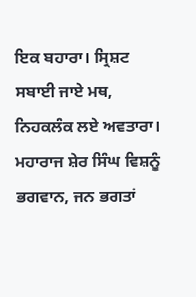ਇਕ ਬਹਾਰਾ। ਸ੍ਰਿਸ਼ਟ ਸਬਾਈ ਜਾਏ ਮਥ, ਨਿਹਕਲੰਕ ਲਏ ਅਵਤਾਰਾ। ਮਹਾਰਾਜ ਸ਼ੇਰ ਸਿੰਘ ਵਿਸ਼ਨੂੰ ਭਗਵਾਨ, ਜਨ ਭਗਤਾਂ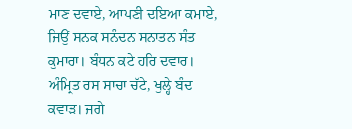ਮਾਣ ਦਵਾਏ, ਆਪਣੀ ਦਇਆ ਕਮਾਏ, ਜਿਉਂ ਸਨਕ ਸਨੰਦਨ ਸਨਾਤਨ ਸੰਤ ਕੁਮਾਰਾ। ਬੰਧਨ ਕਟੇ ਹਰਿ ਦਵਾਰ। ਅੰਮ੍ਰਿਤ ਰਸ ਸਾਚਾ ਚੱਟੇ, ਖੁਲ੍ਹੇ ਬੰਦ ਕਵਾੜ। ਜਗੇ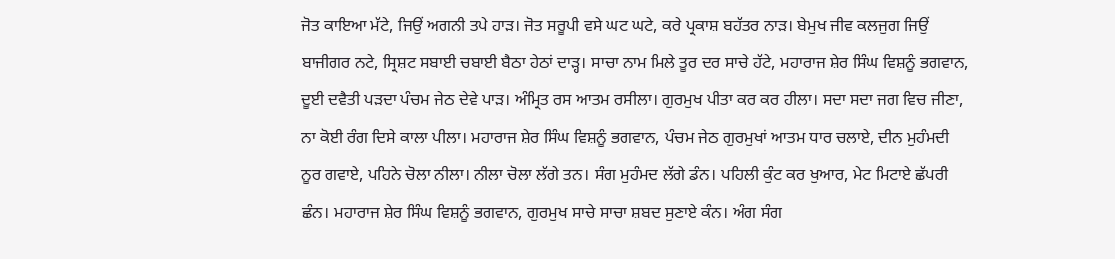ਜੋਤ ਕਾਇਆ ਮੱਟੇ, ਜਿਉਂ ਅਗਨੀ ਤਪੇ ਹਾੜ। ਜੋਤ ਸਰੂਪੀ ਵਸੇ ਘਟ ਘਟੇ, ਕਰੇ ਪ੍ਰਕਾਸ਼ ਬਹੱਤਰ ਨਾੜ। ਬੇਮੁਖ ਜੀਵ ਕਲਜੁਗ ਜਿਉਂ ਬਾਜੀਗਰ ਨਟੇ, ਸ੍ਰਿਸ਼ਟ ਸਬਾਈ ਚਬਾਈ ਬੈਠਾ ਹੇਠਾਂ ਦਾੜ੍ਹ। ਸਾਚਾ ਨਾਮ ਮਿਲੇ ਤੂਰ ਦਰ ਸਾਚੇ ਹੱਟੇ, ਮਹਾਰਾਜ ਸ਼ੇਰ ਸਿੰਘ ਵਿਸ਼ਨੂੰ ਭਗਵਾਨ, ਦੂਈ ਦਵੈਤੀ ਪੜਦਾ ਪੰਚਮ ਜੇਠ ਦੇਵੇ ਪਾੜ। ਅੰਮ੍ਰਿਤ ਰਸ ਆਤਮ ਰਸੀਲਾ। ਗੁਰਮੁਖ ਪੀਤਾ ਕਰ ਕਰ ਹੀਲਾ। ਸਦਾ ਸਦਾ ਜਗ ਵਿਚ ਜੀਣਾ, ਨਾ ਕੋਈ ਰੰਗ ਦਿਸੇ ਕਾਲਾ ਪੀਲਾ। ਮਹਾਰਾਜ ਸ਼ੇਰ ਸਿੰਘ ਵਿਸ਼ਨੂੰ ਭਗਵਾਨ, ਪੰਚਮ ਜੇਠ ਗੁਰਮੁਖਾਂ ਆਤਮ ਧਾਰ ਚਲਾਏ, ਦੀਨ ਮੁਹੰਮਦੀ ਨੂਰ ਗਵਾਏ, ਪਹਿਨੇ ਚੋਲਾ ਨੀਲਾ। ਨੀਲਾ ਚੋਲਾ ਲੱਗੇ ਤਨ। ਸੰਗ ਮੁਹੰਮਦ ਲੱਗੇ ਡੰਨ। ਪਹਿਲੀ ਕੁੰਟ ਕਰ ਖੁਆਰ, ਮੇਟ ਮਿਟਾਏ ਛੱਪਰੀ ਛੰਨ। ਮਹਾਰਾਜ ਸ਼ੇਰ ਸਿੰਘ ਵਿਸ਼ਨੂੰ ਭਗਵਾਨ, ਗੁਰਮੁਖ ਸਾਚੇ ਸਾਚਾ ਸ਼ਬਦ ਸੁਣਾਏ ਕੰਨ। ਅੰਗ ਸੰਗ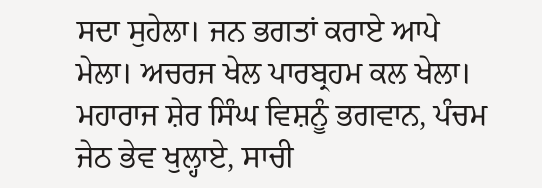ਸਦਾ ਸੁਹੇਲਾ। ਜਨ ਭਗਤਾਂ ਕਰਾਏ ਆਪੇ ਮੇਲਾ। ਅਚਰਜ ਖੇਲ ਪਾਰਬ੍ਰਹਮ ਕਲ ਖੇਲਾ। ਮਹਾਰਾਜ ਸ਼ੇਰ ਸਿੰਘ ਵਿਸ਼ਨੂੰ ਭਗਵਾਨ, ਪੰਚਮ ਜੇਠ ਭੇਵ ਖੁਲ੍ਹਾਏ, ਸਾਚੀ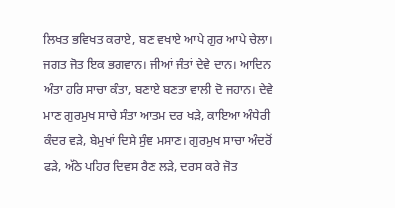ਲਿਖਤ ਭਵਿਖਤ ਕਰਾਏ, ਬਣ ਵਖਾਏ ਆਪੇ ਗੁਰ ਆਪੇ ਚੇਲਾ। ਜਗਤ ਜੋਤ ਇਕ ਭਗਵਾਨ। ਜੀਆਂ ਜੰਤਾਂ ਦੇਵੇ ਦਾਨ। ਆਦਿਨ ਅੰਤਾ ਹਰਿ ਸਾਚਾ ਕੰਤਾ, ਬਣਾਏ ਬਣਤਾ ਵਾਲੀ ਦੋ ਜਹਾਨ। ਦੇਵੇ ਮਾਣ ਗੁਰਮੁਖ ਸਾਚੇ ਸੰਤਾ ਆਤਮ ਦਰ ਖੜੇ, ਕਾਇਆ ਅੰਧੇਰੀ ਕੰਦਰ ਵੜੇ, ਬੇਮੁਖਾਂ ਦਿਸੇ ਸੁੰਞ ਮਸਾਣ। ਗੁਰਮੁਖ ਸਾਚਾ ਅੰਦਰੋਂ ਫੜੇ, ਅੱਠੇ ਪਹਿਰ ਦਿਵਸ ਰੈਣ ਲੜੇ, ਦਰਸ ਕਰੇ ਜੋਤ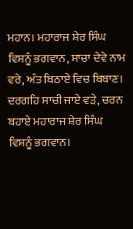ਮਹਾਨ। ਮਹਾਰਾਜ ਸ਼ੇਰ ਸਿੰਘ ਵਿਸ਼ਨੂੰ ਭਗਵਾਨ, ਸਾਚਾ ਦੇਵੇ ਨਾਮ ਵਰੇ, ਅੰਤ ਬਿਠਾਏ ਵਿਚ ਬਿਬਾਣ। ਦਰਗਹਿ ਸਾਚੀ ਜਾਏ ਵੜੇ, ਚਰਨ ਬਹਾਏ ਮਹਾਰਾਜ ਸ਼ੇਰ ਸਿੰਘ ਵਿਸ਼ਨੂੰ ਭਗਵਾਨ।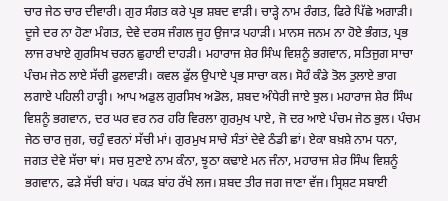ਚਾਰ ਜੇਠ ਚਾਰ ਦੀਵਾਰੀ। ਗੁਰ ਸੰਗਤ ਕਰੇ ਪ੍ਰਭ ਸ਼ਬਦ ਵਾੜੀ। ਚਾੜ੍ਹੇ ਨਾਮ ਰੰਗਤ, ਫਿਰੇ ਪਿੱਛੇ ਅਗਾੜੀ। ਦੂਜੇ ਦਰ ਨਾ ਹੋਣਾ ਮੰਗਤ, ਦੇਵੇ ਦਰਸ ਜੰਗਲ ਜੂਹ ਉਜਾੜ ਪਹਾੜੀ। ਮਾਨਸ ਜਨਮ ਨਾ ਹੋਏ ਭੰਗਤ, ਪ੍ਰਭ ਲਾਜ ਰਖਾਏ ਗੁਰਸਿਖ ਚਰਨ ਛੁਹਾਈ ਦਾਹੜੀ। ਮਹਾਰਾਜ ਸ਼ੇਰ ਸਿੰਘ ਵਿਸ਼ਨੂੰ ਭਗਵਾਨ, ਸਤਿਜੁਗ ਸਾਚਾ ਪੰਚਮ ਜੇਠ ਲਾਏ ਸੱਚੀ ਫੁਲਵਾੜੀ। ਕਵਲ ਫੁੱਲ ਉਪਾਏ ਪ੍ਰਭ ਸਾਚਾ ਕਲ। ਸੋਹੰ ਕੰਡੇ ਤੋਲ ਤੁਲਾਏ ਭਾਗ ਲਗਾਏ ਪਹਿਲੀ ਹਾੜ੍ਹੀ। ਆਪ ਅਡੁਲ ਗੁਰਸਿਖ ਅਡੋਲ, ਸ਼ਬਦ ਅੰਧੇਰੀ ਜਾਏ ਝੁਲ। ਮਹਾਰਾਜ ਸ਼ੇਰ ਸਿੰਘ ਵਿਸ਼ਨੂੰ ਭਗਵਾਨ, ਦਰ ਘਰ ਵਰ ਨਰ ਹਰਿ ਵਿਰਲਾ ਗੁਰਮੁਖ ਪਾਏ, ਜੋ ਦਰ ਆਏ ਪੰਚਮ ਜੇਠ ਭੁਲ। ਪੰਚਮ ਜੇਠ ਚਾਰ ਜੁਗ, ਚਹੁੰ ਵਰਨਾਂ ਸੱਚੀ ਮਾਂ। ਗੁਰਮੁਖ ਸਾਚੇ ਸੰਤਾਂ ਦੇਵੇ ਠੰਡੀ ਛਾਂ। ਏਕਾ ਬਖ਼ਸ਼ੇ ਨਾਮ ਧਨਾ, ਜਗਤ ਦੇਵੇ ਸੱਚਾ ਥਾਂ। ਸਚ ਸੁਣਾਏ ਨਾਮ ਕੰਨਾ, ਝੂਠਾ ਕਢਾਏ ਮਨ ਜੰਨਾ, ਮਹਾਰਾਜ ਸ਼ੇਰ ਸਿੰਘ ਵਿਸ਼ਨੂੰ ਭਗਵਾਨ, ਫੜੇ ਸੱਚੀ ਬਾਂਹ। ਪਕੜ ਬਾਂਹ ਰੱਖੇ ਲਜ। ਸ਼ਬਦ ਤੀਰ ਜਗ ਜਾਣਾ ਵੱਜ। ਸ੍ਰਿਸ਼ਟ ਸਬਾਈ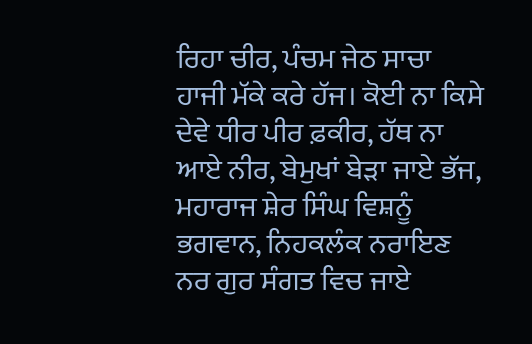ਰਿਹਾ ਚੀਰ, ਪੰਚਮ ਜੇਠ ਸਾਚਾ ਹਾਜੀ ਮੱਕੇ ਕਰੇ ਹੱਜ। ਕੋਈ ਨਾ ਕਿਸੇ ਦੇਵੇ ਧੀਰ ਪੀਰ ਫ਼ਕੀਰ, ਹੱਥ ਨਾ ਆਏ ਨੀਰ, ਬੇਮੁਖਾਂ ਬੇੜਾ ਜਾਏ ਭੱਜ, ਮਹਾਰਾਜ ਸ਼ੇਰ ਸਿੰਘ ਵਿਸ਼ਨੂੰ ਭਗਵਾਨ, ਨਿਹਕਲੰਕ ਨਰਾਇਣ ਨਰ ਗੁਰ ਸੰਗਤ ਵਿਚ ਜਾਏ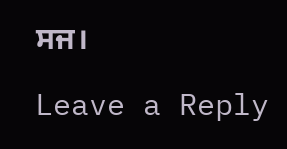ਸਜ।

Leave a Reply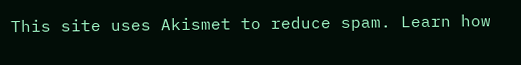This site uses Akismet to reduce spam. Learn how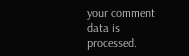your comment data is processed.